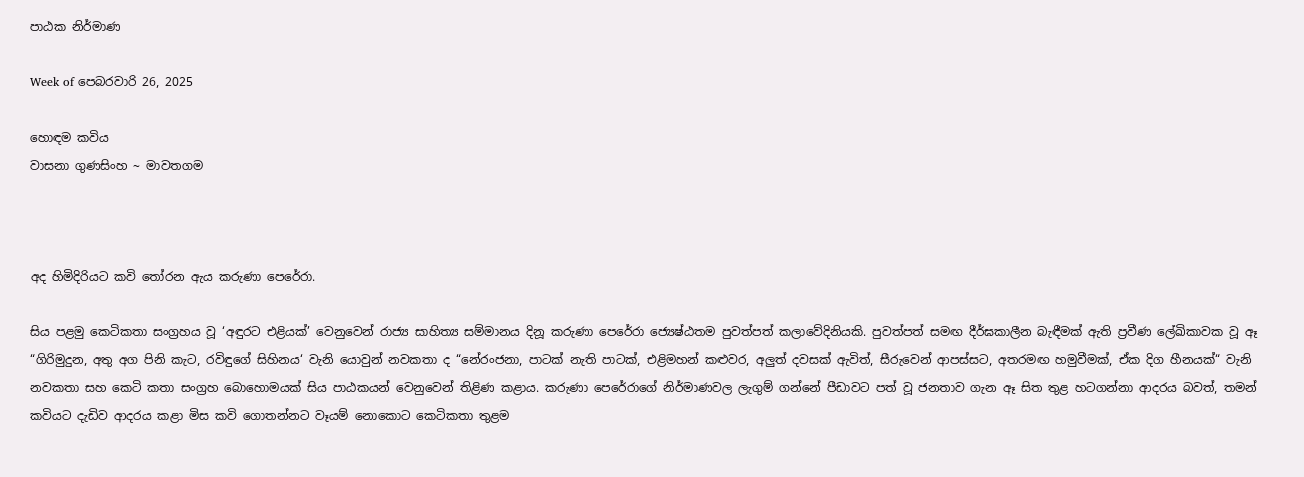පාඨක නිර්මාණ

Week of පෙබරවාරි 26, 2025

හොඳම කවිය
වාසනා ගුණසිංහ ~ මාවතගම



අද හිමිදිරියට කවි තෝරන ඇය කරුණා පෙරේරා.

සිය පළමු කෙටිකතා සංග්‍රහය වූ ‘අඳුරට එළියක්’ වෙනුවෙන් රාජ්‍ය සාහිත්‍ය සම්මානය දිනූ කරුණා පෙරේරා ජ්‍යෙෂ්ඨතම පුවත්පත් කලාවේදිනියකි. පුවත්පත් සමඟ දීර්ඝකාලීන බැඳීමක් ඇති ප්‍රවීණ ලේඛිකාවක වූ ඈ “ගිරිමුදුන, අතු අග පිනි කැට, රවිඳුගේ සිහිනය‘ වැනි යොවුන් නවකතා ද “නේරංජනා, පාටක් නැති පාටක්, එළිමහන් කළුවර, අලුත් දවසක් ඇවිත්, සීරුවෙන් ආපස්සට, අතරමඟ හමුවීමක්, ඒක දිග හීනයක්“ වැනි නවකතා සහ කෙටි කතා සංග්‍රහ බොහොමයක් සිය පාඨකයන් වෙනුවෙන් තිළිණ කළාය. කරුණා පෙරේරාගේ නිර්මාණවල ලැගුම් ගන්නේ පීඩාවට පත් වූ ජනතාව ගැන ඈ සිත තුළ හටගන්නා ආදරය බවත්, තමන් කවියට දැඩිව ආදරය කළා මිස කවි ගොතන්නට වෑයම් නොකොට කෙටිකතා තුළම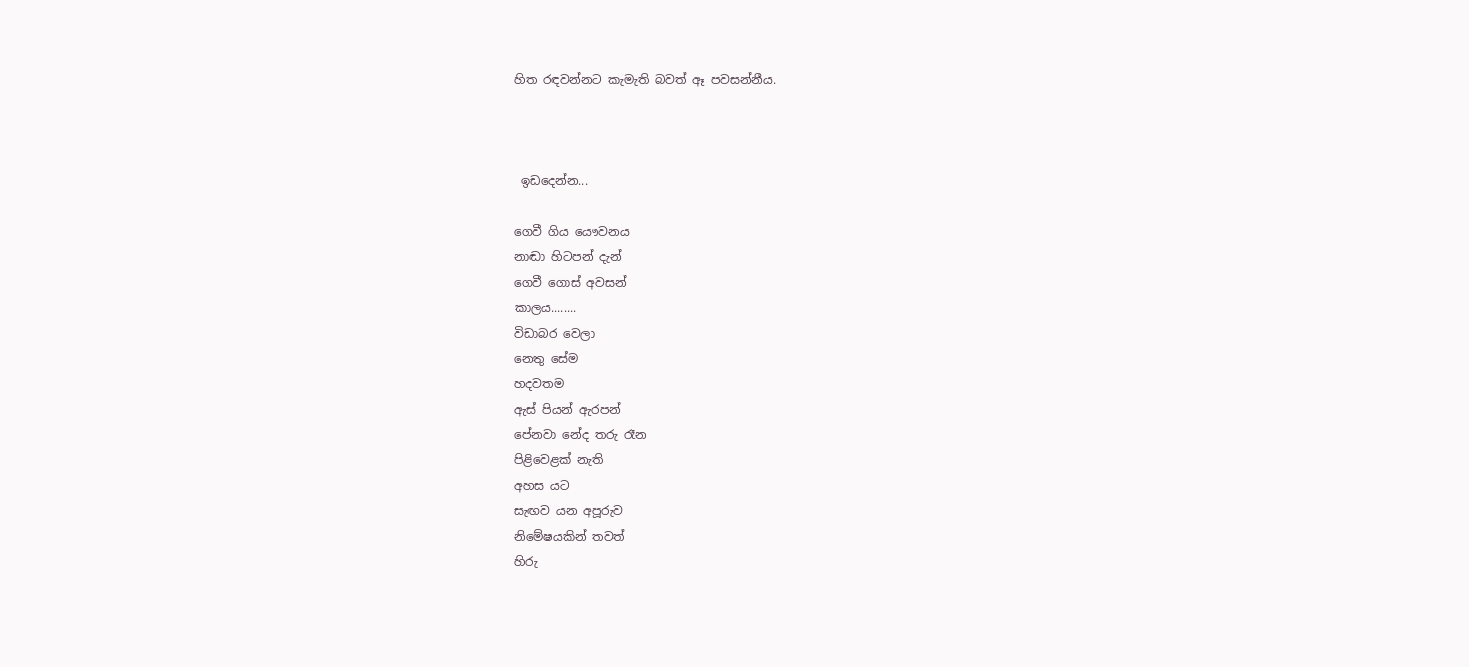හිත රඳවන්නට කැමැති බවත් ඈ පවසන්නීය.



 ඉඩදෙන්න...

ගෙවී ගිය යෞවනය
නාඬා හිටපන් දැන්
ගෙවී ගොස් අවසන්
කාලය........
විඩාබර වෙලා
නෙතු සේම
හදවතම
ඇස් පියන් ඇරපන්
පේනවා නේද තරු රෑන
පිළිවෙළක් නැති
අහස යට
සැඟව යන අපූරුව
නිමේෂයකින් තවත්
හිරු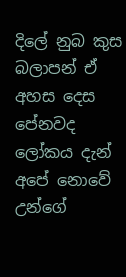දිලේ නුබ කුස
බලාපන් ඒ අහස දෙස
පේනවද
ලෝකය දැන් අපේ නොවේ
උන්ගේ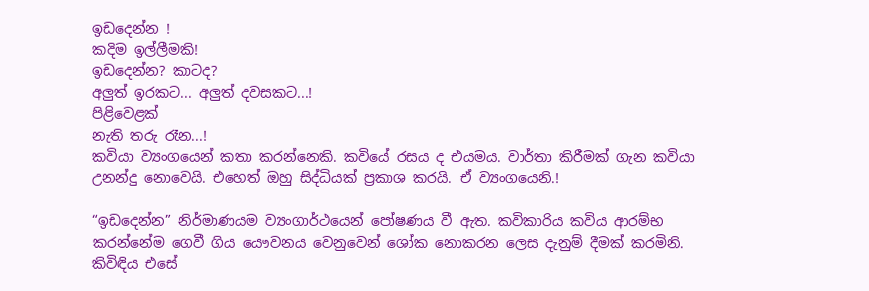ඉඩදෙන්න !
කදිම ඉල්ලීමකි!
ඉඩදෙන්න? කාටද?
අලුත් ඉරකට... අලුත් දවසකට...!
පිළිවෙළක්
නැති තරු රෑන...!
කවියා ව්‍යංගයෙන් කතා කරන්නෙකි. කවියේ රසය ද එයමය. වාර්තා කිරීමක් ගැන කවියා උනන්දු නොවෙයි. එහෙත් ඔහු සිද්ධියක් ප්‍රකාශ කරයි. ඒ ව්‍යංගයෙනි.!

“ඉඩදෙන්න” නිර්මාණයම ව්‍යංගාර්ථයෙන් පෝෂණය වී ඇත. කවිකාරිය කවිය ආරම්භ කරන්නේම ගෙවී ගිය යෞවනය වෙනුවෙන් ශෝක නොකරන ලෙස දැනුම් දීමක් කරමිනි. කිවිඳිය එසේ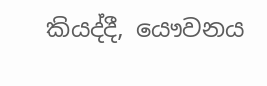කියද්දී, යෞවනය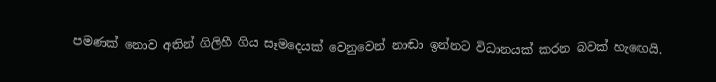පමණක් නොව අතින් ගිලිහී ගිය සෑමදෙයක් වෙනුවෙන් නාඬා ඉන්නට විධානයක් කරන බවක් හැඟෙයි.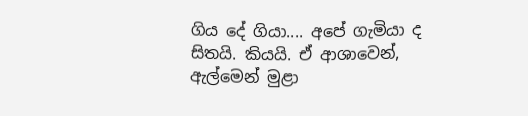ගිය දේ ගියා.... අපේ ගැමියා ද සිතයි. කියයි. ඒ ආශාවෙන්, ඇල්මෙන් මුළා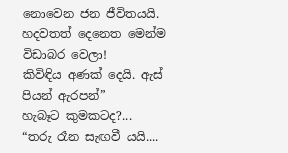නොවෙන ජන ජීවිතයයි.
හදවතත් දෙනෙත මෙන්ම විඩාබර වෙලා!
කිවිඳිය අණක් දෙයි. ඇස් පියන් ඇරපන්”
හැබෑට කුමකටද?...
“තරු රෑන සැඟවී යයි....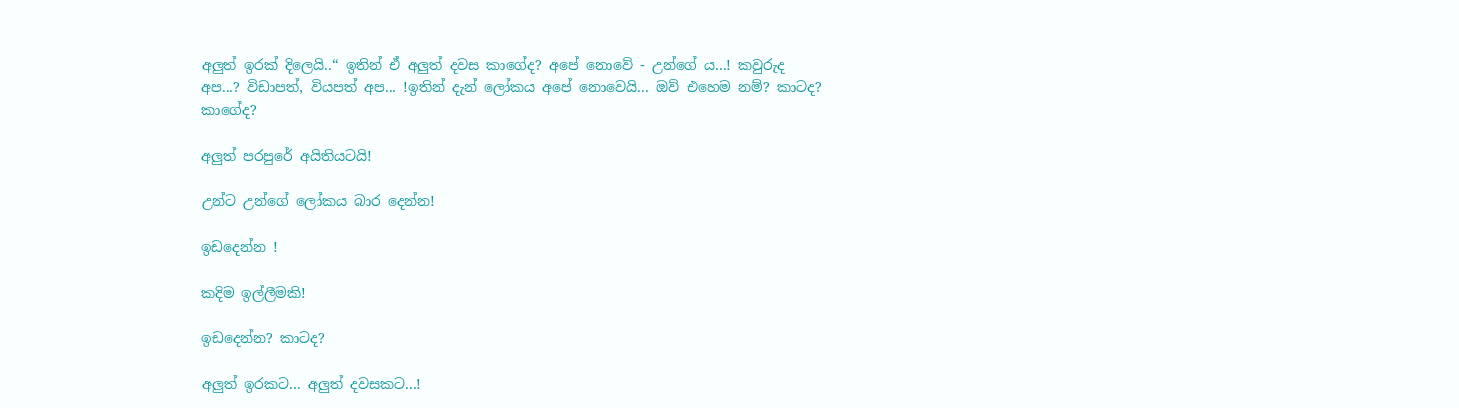අලුත් ඉරක් දිලෙයි..“ ඉතින් ඒ අලුත් දවස කාගේද? අපේ නොවේ - උන්ගේ ය...! කවුරුද අප...? විඩාපත්, වියපත් අප... !ඉතින් දැන් ලෝකය අපේ නොවෙයි... ඔව් එහෙම නම්? කාටද? කාගේද?

අලුත් පරපුරේ අයිතියටයි!

උන්ට උන්ගේ ලෝකය බාර දෙන්න!

ඉඩදෙන්න !

කදිම ඉල්ලීමකි!

ඉඩදෙන්න? කාටද?

අලුත් ඉරකට... අලුත් දවසකට...!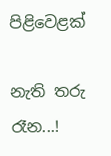පිළිවෙළක්

නැති තරු රෑන...!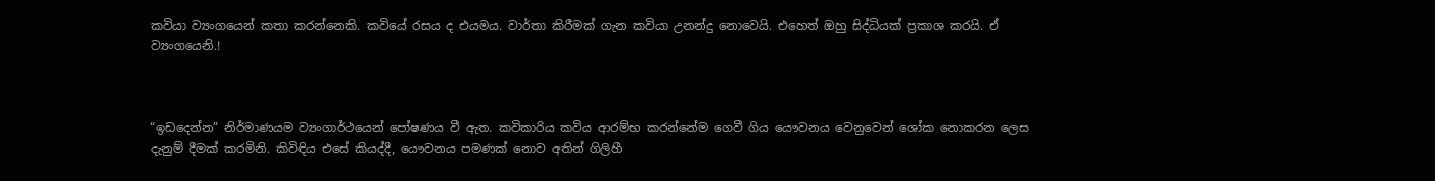කවියා ව්‍යංගයෙන් කතා කරන්නෙකි. කවියේ රසය ද එයමය. වාර්තා කිරීමක් ගැන කවියා උනන්දු නොවෙයි. එහෙත් ඔහු සිද්ධියක් ප්‍රකාශ කරයි. ඒ ව්‍යංගයෙනි.!



“ඉඩදෙන්න” නිර්මාණයම ව්‍යංගාර්ථයෙන් පෝෂණය වී ඇත. කවිකාරිය කවිය ආරම්භ කරන්නේම ගෙවී ගිය යෞවනය වෙනුවෙන් ශෝක නොකරන ලෙස දැනුම් දීමක් කරමිනි. කිවිඳිය එසේ කියද්දී, යෞවනය පමණක් නොව අතින් ගිලිහී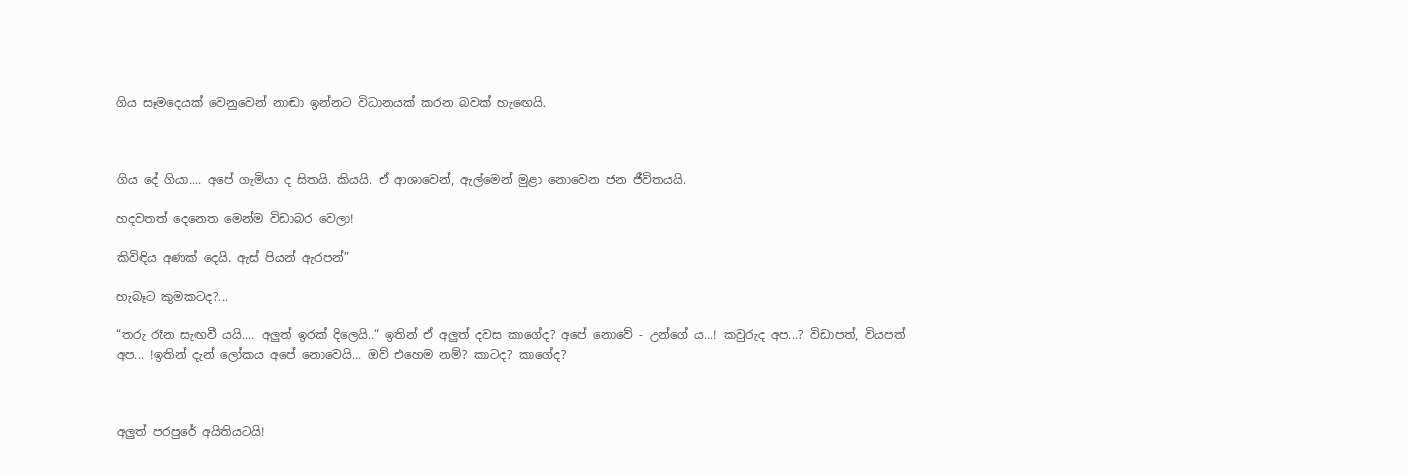ගිය සෑමදෙයක් වෙනුවෙන් නාඬා ඉන්නට විධානයක් කරන බවක් හැඟෙයි.



ගිය දේ ගියා.... අපේ ගැමියා ද සිතයි. කියයි. ඒ ආශාවෙන්, ඇල්මෙන් මුළා නොවෙන ජන ජීවිතයයි.

හදවතත් දෙනෙත මෙන්ම විඩාබර වෙලා!

කිවිඳිය අණක් දෙයි. ඇස් පියන් ඇරපන්”

හැබෑට කුමකටද?...

“තරු රෑන සැඟවී යයි.... අලුත් ඉරක් දිලෙයි..“ ඉතින් ඒ අලුත් දවස කාගේද? අපේ නොවේ - උන්ගේ ය...! කවුරුද අප...? විඩාපත්, වියපත් අප... !ඉතින් දැන් ලෝකය අපේ නොවෙයි... ඔව් එහෙම නම්? කාටද? කාගේද?



අලුත් පරපුරේ අයිතියටයි!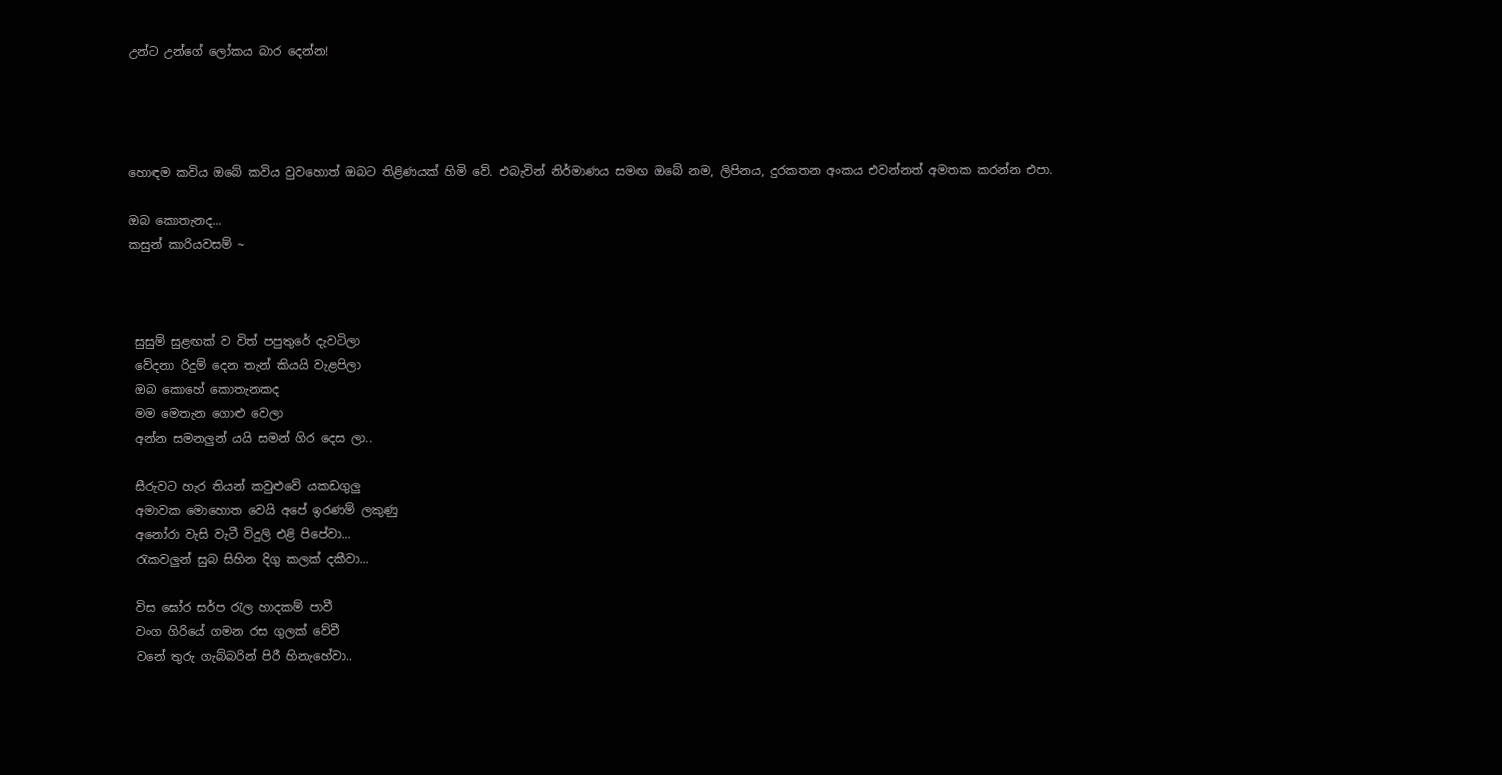උන්ට උන්ගේ ලෝකය බාර දෙන්න!




හොඳම කවිය ඔබේ කවිය වුවහොත් ඔබට තිළිණයක් හිමි වේ. එබැවින් නිර්මාණය සමඟ ඔබේ නම, ලිපිනය, දුරකතන අංකය එවන්නත් අමතක කරන්න එපා.

ඔබ කොතැනද...
කසුන් කාරියවසම් ~



 සුසුම් සුළඟක් ව විත් පපුතුරේ දැවටිලා
 වේදනා රිදුම් දෙන තැන් කියයි වැළපිලා
 ඔබ කොහේ කොතැනකද
 මම මෙතැන ගොළු වෙලා
 අන්න සමනලුන් යයි සමන් ගිර දෙස ලා..

 සීරුවට හැර තියන් කවුළුවේ යකඩගුලු
 අමාවක මොහොත වෙයි අපේ ඉරණම් ලකුණු
 අනෝරා වැසි වැටී විදුලි එළි පිපේවා...
 රැකවලුන් සුබ සිහින දිගු කලක් දකීවා...

 විස ඝෝර සර්ප රැල හාදකම් පාවී
 වංග ගිරියේ ගමන රස ගුලක් වේවී
 වනේ තුරු ගැබ්බරින් පිරී හිනැහේවා..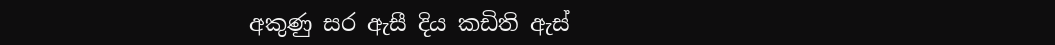අකුණු සර ඇසී දිය කඩිති ඇස්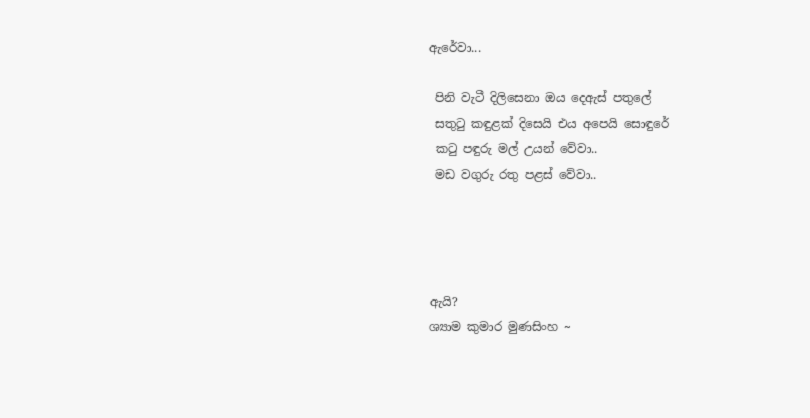ඇරේවා...

 පිනි වැටී දිලිසෙනා ඔය දෙඇස් පතුලේ
 සතුටු කඳුළක් දිසෙයි එය අපෙයි සොඳුරේ
 කටු පඳුරු මල් උයන් වේවා..
 මඩ වගුරු රතු පළස් වේවා..




ඇයි?
ශ්‍යාම කුමාර මුණසිංහ ~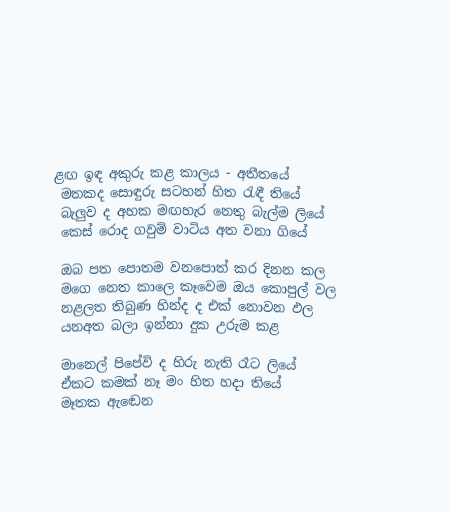ළඟ ඉඳ අකුරු කළ කාලය - අතීතයේ
 මතකද සොඳුරු සටහන් හිත රැඳී තියේ
 බැලුව ද අහක මඟහැර නෙතු බැල්ම ලියේ
 කෙස් රොද ගවුම් වාටිය අත වනා ගියේ

 ඔබ පත පොතම වනපොත් කර දිනන කල
 මගෙ නෙත කාලෙ කෑවෙම ඔය කොපුල් වල
 නළලත තිබුණ හින්ද ද එක් නොවන ඵල
 යනඅත බලා ඉන්නා දුක උරුම කළ

 මානෙල් පිපේවි ද හිරු නැති රෑට ලියේ
 ඒකට කමක් නෑ මං හිත හදා තියේ
 මෑතක ඇඬෙන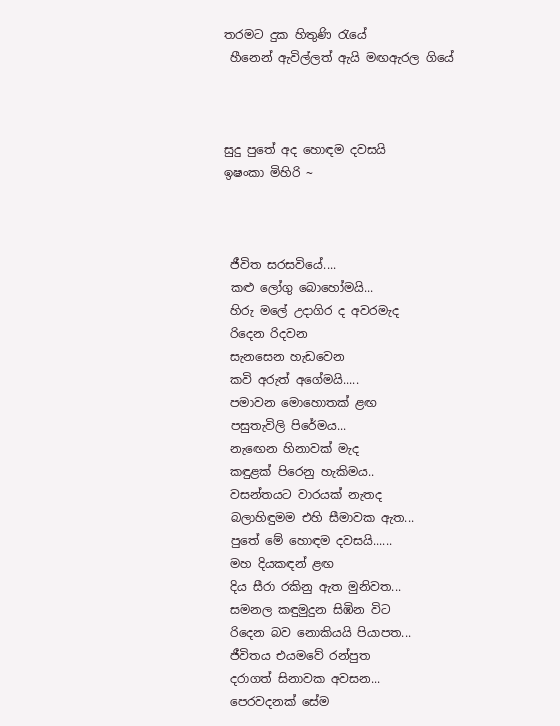තරමට දුක හිතුණි රැයේ
 හීනෙන් ඇවිල්ලත් ඇයි මඟඇරල ගියේ



සුදු පුතේ අද හොඳම දවසයි
ඉෂංකා මිහිරි ~



 ජීවිත සරසවියේ....
 කළු ලෝගු බොහෝමයි...
 හිරු මලේ උදාගිර ද අවරමැද
 රිදෙන රිදවන
 සැනසෙන හැඩවෙන
 කවි අරුත් අගේමයි.....
 පමාවන මොහොතක් ළඟ
 පසුතැවිලි පිරේමය...
 නැඟෙන හිනාවක් මැද
 කඳුළක් පිරෙනු හැකිමය..
 වසන්තයට වාරයක් නැතද
 බලාහිඳුමම එහි සීමාවක ඇත...
 පුතේ මේ හොඳම දවසයි......
 මහ දියකඳන් ළඟ
 දිය සීරා රකිනු ඇත මුනිවත...
 සමනල කඳුමුදුන සිඹින විට
 රිදෙන බව නොකියයි පියාපත...
 ජීවිතය එයමවේ රන්පුත
 දරාගත් සිනාවක අවසන...
 පෙරවදනක් සේම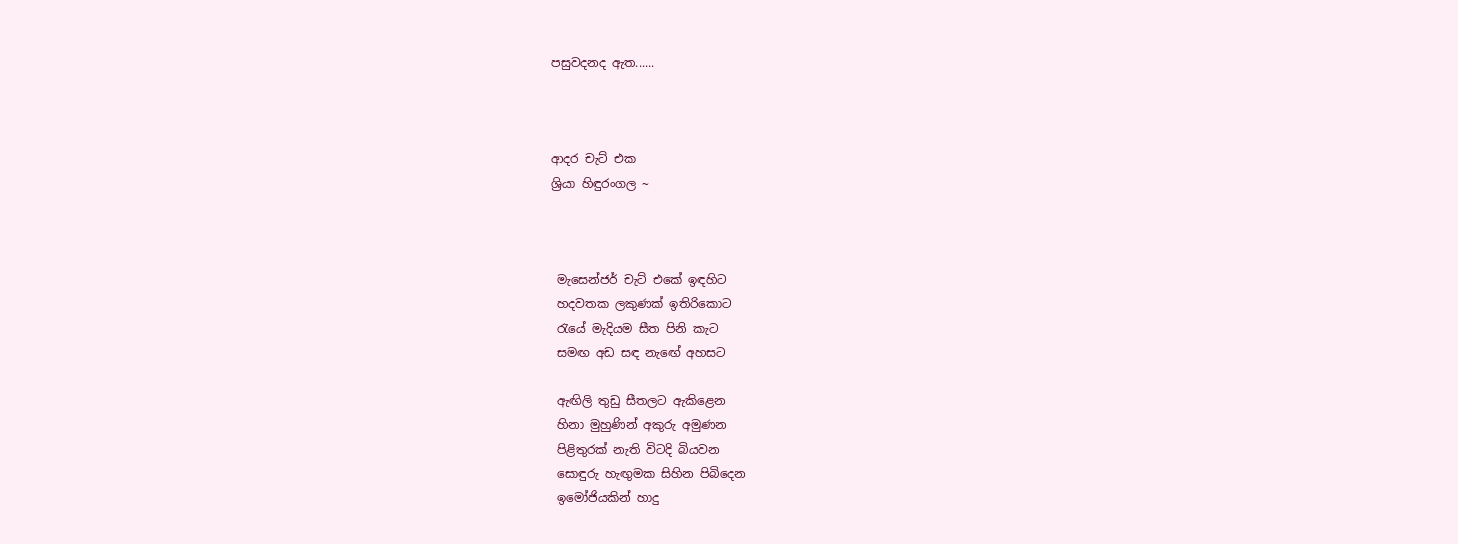පසුවදනද ඇත......



ආදර චැට් එක
ශ්‍රියා හිඳුරංගල ~



 මැසෙන්ජර් චැට් එකේ ඉඳහිට
 හදවතක ලකුණක් ඉතිරිකොට
 රැයේ මැදියම සීත පිනි කැට
 සමඟ අඩ සඳ නැඟේ අහසට

 ඇඟිලි තුඩු සීතලට ඇකිළෙන
 හිනා මුහුණින් අකුරු අමුණන
 පිළිතුරක් නැති විටදි බියවන
 සොඳුරු හැඟුමක සිහින පිබිදෙන
 ඉමෝජියකින් හාදු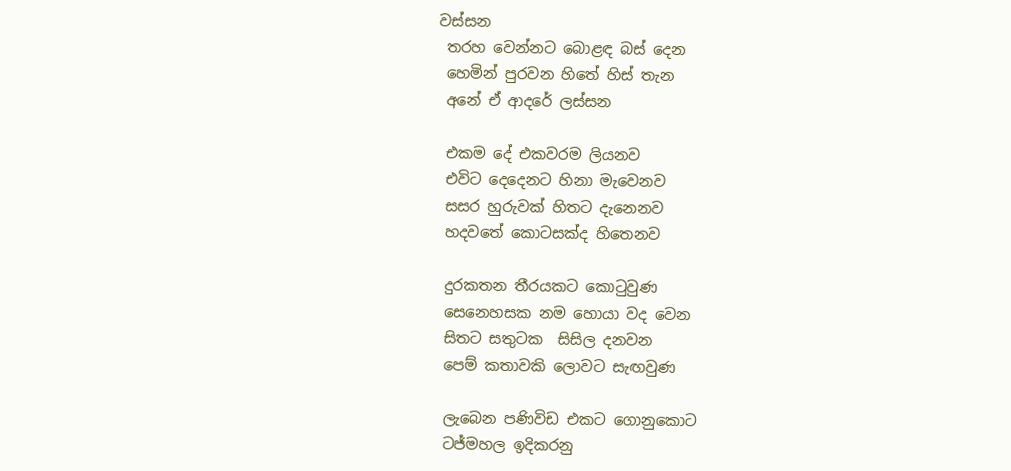වස්සන
 තරහ වෙන්නට බොළඳ බස් දෙන
 හෙමින් පුරවන හිතේ හිස් තැන
 අනේ ඒ ආදරේ ලස්සන

 එකම දේ එකවරම ලියනව
 එවිට දෙදෙනට හිනා මැවෙනව
 සසර හුරුවක් හිතට දැනෙනව
 හදවතේ කොටසක්ද හිතෙනව

 දුරකතන තීරයකට කොටුවුණ
 සෙනෙහසක නම හොයා වද වෙන
 සිතට සතුටක  සිසිල දනවන
 පෙම් කතාවකි ලොවට සැඟවුණ

 ලැබෙන පණිවිඩ එකට ගොනුකොට
 ටජ්මහල ඉදිකරනු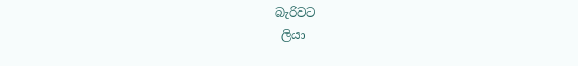බැරිවට
 ලියා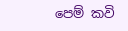පෙම් කවි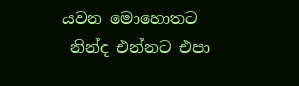යවන මොහොතට
 නින්ද එන්නට එපා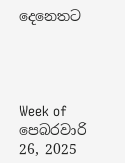දෙනෙතට




Week of පෙබරවාරි 26, 2025